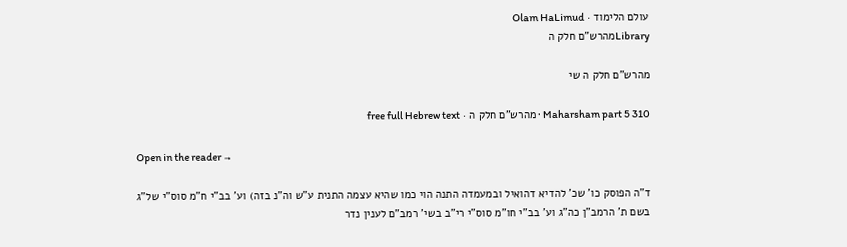עולם הלימוד · Olam HaLimud
Libraryמהרש"ם חלק ה

מהרש"ם חלק ה שי

Maharsham part 5 310 · מהרש"ם חלק ה · free full Hebrew text

Open in the reader →

ד"ה הפוסק כו' שכ' להדיא דהואיל ובמעמדה התנה הוי כמו שהיא עצמה התנית ע"ש וה"נ בזה) וע' בב"י ח"מ סוס"י של"ג בשם ת' הרמב"ן כה"ג וע' בב"י חו"מ סוס"י רי"ב בשי' רמב"ם לענין נדר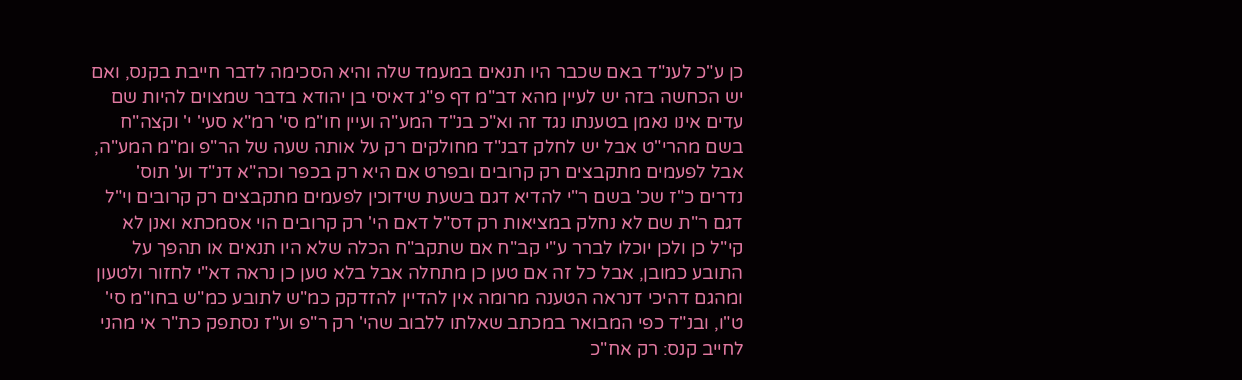כן ע"כ לענ"ד באם שכבר היו תנאים במעמד שלה והיא הסכימה לדבר חייבת בקנס, ואם יש הכחשה בזה יש לעיין מהא דב"מ דף פ"ג דאיסי בן יהודא בדבר שמצוים להיות שם עדים אינו נאמן בטענתו נגד זה וא"כ בנ"ד המע"ה ועיין חו"מ סי' רמ"א סעי' י' וקצה"ח בשם מהרי"ט אבל יש לחלק דבנ"ד מחולקים רק על אותה שעה של הר"פ ומ"מ המע"ה, אבל לפעמים מתקבצים רק קרובים ובפרט אם היא רק בכפר וכה"א דנ"ד וע' תוס' נדרים כ"ז שכ' בשם ר"י להדיא דגם בשעת שידוכין לפעמים מתקבצים רק קרובים וי"ל דגם ר"ת שם לא נחלק במציאות רק דס"ל דאם הי' רק קרובים הוי אסמכתא ואנן לא קי"ל כן ולכן יוכלו לברר ע"י קב"ח אם שתקב"ח הכלה שלא היו תנאים או תהפך על התובע כמובן, אבל כל זה אם טען כן מתחלה אבל בלא טען כן נראה דא"י לחזור ולטעון ומהגם דהיכי דנראה הטענה מרומה אין להדיין להזדקק כמ"ש לתובע כמ"ש בחו"מ סי' ט"ו, ובנ"ד כפי המבואר במכתב שאלתו ללבוב שהי' רק ר"פ וע"ז נסתפק כת"ר אי מהני לחייב קנס: רק אח"כ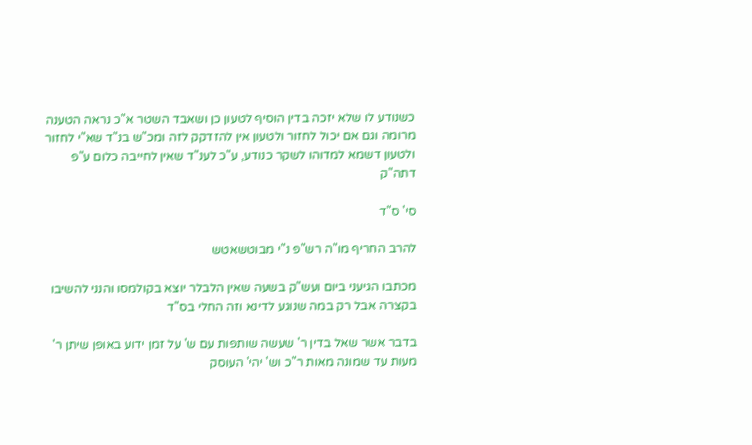כשנודע לו שלא יזכה בדין הוסיף לטעון כן ושאבד השטר א"כ נראה הטענה מרומה וגם אם יכול לחזור ולטעון אין להזדקק לזה ומכ"ש בנ"ד שא"י לחזור ולטעון דשמא למדוהו לשקר כנודע, ע"כ לענ"ד שאין לחייבה כלום ע"פ דתה"ק

סי' ס"ד

להרב החריף מו"ה רש"פ נ"י מבוטשאטש

מכתבו הגיעני ביום ועש"ק בשעה שאין הלבלר יוצא בקולמסו והנני להשיבו בקצרה אבל רק במה שנוגע לדינא וזה החלי בס"ד

בדבר אשר שאל בדין ר' שעשה שותפות עם ש' על זמן ידוע באופן שיתן ר' מעות עד שמונה מאות ר"כ וש' יהי' העוסק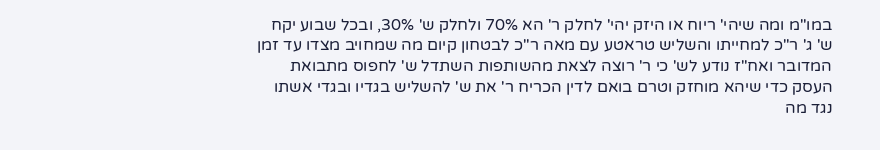במו"מ ומה שיהי' ריוח או היזק יהי' לחלק ר' הא 70% ולחלק ש' 30%, ובכל שבוע יקח ש' ג' ר"כ למחייתו והשליש טראטע עם מאה ר"כ לבטחון קיום מה שמחויב מצדו עד זמן המדובר ואח"ז נודע לש' כי ר' רוצה לצאת מהשותפות השתדל ש' לחפוס מתבואת העסק כדי שיהא מוחזק וטרם בואם לדין הכריח ר' את ש' להשליש בגדיו ובגדי אשתו נגד מה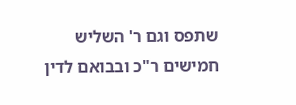שתפס וגם ר' השליש חמישים ר"כ ובבואם לדין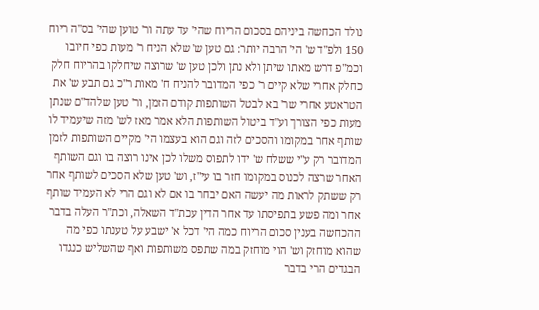נולד הכחשה ביניהם בסכום הריוח שהי' עד עתה ור' טוען שהי' בס"ה ריוח 150 ולפ"ד ש' הי' הרבה יותר: גם טען ש' שלא הניח ר' מעות כפי חיובו וכמ"פ דרש מאתו שיתן ולא נתן ולכן טען ש' שרוצה שיחלקו בהריוח חלק כחלק אחרי שלא קיים ר' כפי המדובר להניח ח' מאות ר"כ גם תבע ש' את הטראטע אחרי שר' בא לבטל השותפות קודם הזמן, ור' טען שלהד"ם שנתן מעות כפי הצורך וע"ד ביטול השותפות הלא אמר מאז לש' מזה שיעמיד לו שותף אחר במקומו והסכים לזה וגם הוא בעצמו הי' מקיים השותפות לזמן המדובר רק ע"י ששלח ש' ידו לתפוס משלו לכן אינו רוצה בו וגם השותף האחר שרצה לכנוס במקומו חזר בו עי"ז, וש' טען שלא הסכים לשותף אחר רק ששתק לראות מה יעשה האם יבחר בו אם לא וגם הרי לא העמיד שותף אחר ומה פשע בתפיסתו עד אחר הדין עכת"ד השאלה, וכת"ר העלה בדבר ההכחשה בענין סכום הריוח כמה הי' דכל א' ישבע על טענתו כפי מה שהוא מוחזק וש' הוי מוחזק במה שתפס משותפות ואף שהשליש כנגדו הבגדים הרי בדבר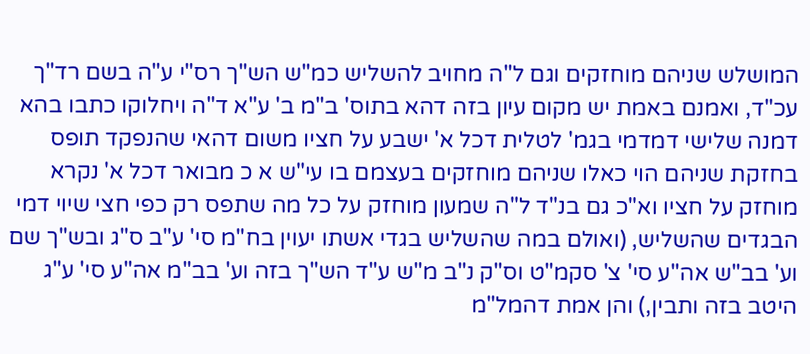המושלש שניהם מוחזקים וגם ל"ה מחויב להשליש כמ"ש הש"ך רס"י ע"ה בשם רד"ך עכ"ד, ואמנם באמת יש מקום עיון בזה דהא בתוס' ב"מ ב' ע"א ד"ה ויחלוקו כתבו בהא דמנה שלישי דמדמי בגמ' לטלית דכל א' ישבע על חציו משום דהאי שהנפקד תופס בחזקת שניהם הוי כאלו שניהם מוחזקים בעצמם בו עי"ש א כ מבואר דכל א' נקרא מוחזק על חציו וא"כ גם בנ"ד ל"ה שמעון מוחזק על כל מה שתפס רק כפי חצי שיוי דמי הבגדים שהשליש, (ואולם במה שהשליש בגדי אשתו יעוין בח"מ סי' ע"ב ס"ג ובש"ך שם וע' בב"ש אה"ע סי' צ' סקמ"ט וס"ק נ"ב מ"ש ע"ד הש"ך בזה וע' בב"מ אה"ע סי' ע"ג היטב בזה ותבין,) והן אמת דהמל"מ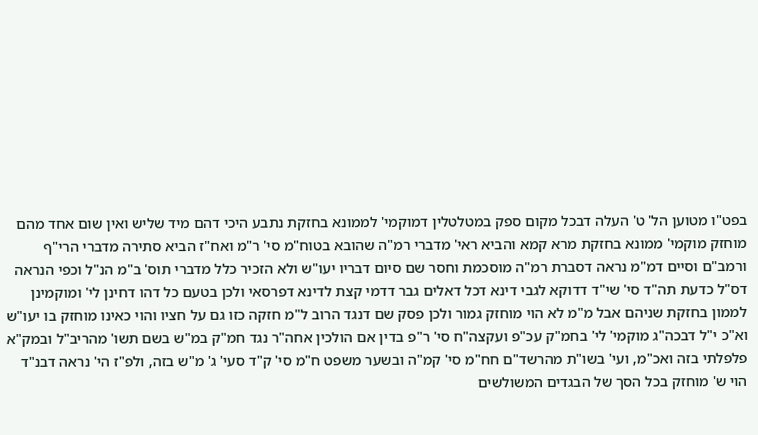בפט"ו מטוען הל' ט' העלה דבכל מקום ספק במטלטלין דמוקמי' לממונא בחזקת נתבע היכי דהם מיד שליש ואין שום אחד מהם מוחזק מוקמי' ממונא בחזקת מרא קמא והביא ראי' מדברי רמ"ה שהובא בטוח"מ סי' ר"מ ואח"ז הביא סתירה מדברי הרי"ף ורמב"ם וסיים דמ"מ נראה דסברת רמ"ה מוסכמת וחסר שם סיום דבריו יעו"ש ולא הזכיר כלל מדברי תוס' ב"מ הנ"ל וכפי הנראה דס"ל כדעת תה"ד סי' שי"ד דדוקא לגבי דינא דכל דאלים גבר דדמי קצת לדינא דפרסאי ולכן בטעם כל דהו דחינן לי' ומוקמינן לממון בחזקת שניהם אבל מ"מ לא הוי מוחזק גמור ולכן פסק שם דנגד הרוב ל"מ חזקה כזו גם על חציו והוי כאינו מוחזק בו יעו"ש וא"כ י"ל דבכה"ג מוקמי' לי' בחמ"ק עכ"פ ועקצה"ח סי' ר"פ בדין אם הולכין אחה"ר נגד חמ"ק במ"ש בשם תשו' מהריב"ל ובמק"א פלפלתי בזה ואכ"מ, ועי' בשו"ת מהרשד"ם חח"מ סי' קמ"ה ובשער משפט ח"מ סי' ק"ד סעי' ג' מ"ש בזה, ולפ"ז הי' נראה דבנ"ד הוי ש' מוחזק בכל הסך של הבגדים המשולשים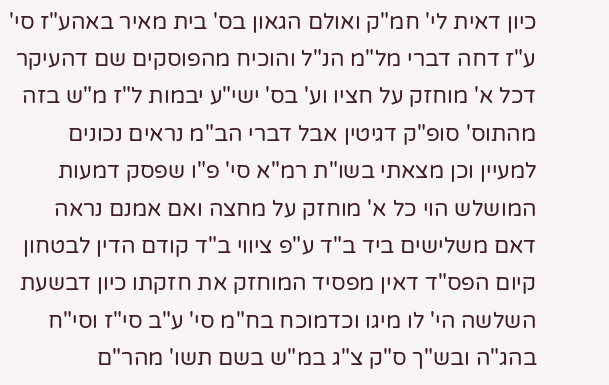כיון דאית לי' חמ"ק ואולם הגאון בס' בית מאיר באהע"ז סי' ע"ז דחה דברי מל"מ הנ"ל והוכיח מהפוסקים שם דהעיקר דכל א' מוחזק על חציו וע' בס' ישי"ע יבמות ל"ז מ"ש בזה מהתוס' סופ"ק דגיטין אבל דברי הב"מ נראים נכונים למעיין וכן מצאתי בשו"ת רמ"א סי' פ"ו שפסק דמעות המושלש הוי כל א' מוחזק על מחצה ואם אמנם נראה דאם משלישים ביד ב"ד ע"פ ציווי ב"ד קודם הדין לבטחון קיום הפס"ד דאין מפסיד המוחזק את חזקתו כיון דבשעת השלשה הי' לו מיגו וכדמוכח בח"מ סי' ע"ב סי"ז וסי"ח בהג"ה ובש"ך ס"ק צ"ג במ"ש בשם תשו' מהר"ם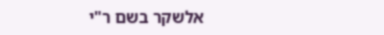אלשקר בשם ר"י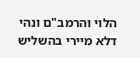הלוי והרמב"ם ונהי דלא מיירי בהשליש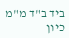ביד ב"ד מ"מ כיון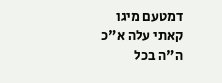דמטעם מיגו קאתי עלה א"כ ה"ה בכל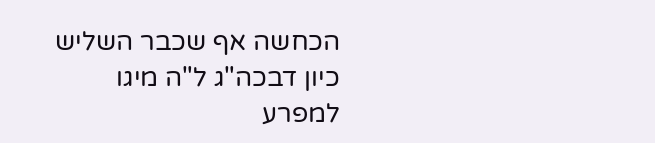הכחשה אף שכבר השליש כיון דבכה"ג ל"ה מיגו למפרע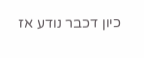כיון דכבר נודע אז